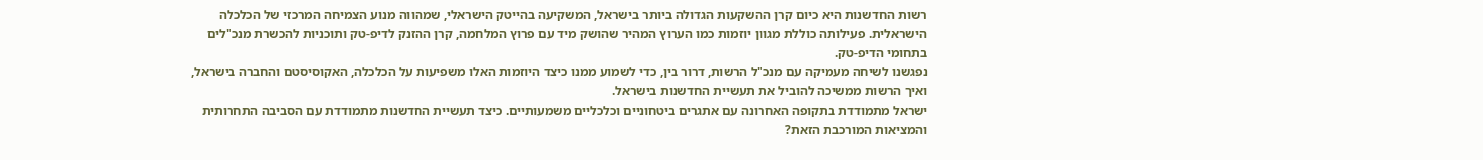רשות החדשנות היא כיום קרן ההשקעות הגדולה ביותר בישראל, המשקיעה בהייטק הישראלי, שמהווה מנוע הצמיחה המרכזי של הכלכלה הישראלית. פעילותה כוללת מגוון יוזמות כמו הערוץ המהיר שהושק מיד עם פרוץ המלחמה, קרן ההזנק לדיפ-טק ותוכניות להכשרת מנכ"לים בתחומי הדיפ-טק.
נפגשנו לשיחה מעמיקה עם מנכ"ל הרשות, דרור בין, כדי לשמוע ממנו כיצד היוזמות האלו משפיעות על הכלכלה, האקוסיסטם והחברה בישראל, ואיך הרשות ממשיכה להוביל את תעשיית החדשנות בישראל.
ישראל מתמודדת בתקופה האחרונה עם אתגרים ביטחוניים וכלכליים משמעותיים. כיצד תעשיית החדשנות מתמודדת עם הסביבה התחרותית והמציאות המורכבת הזאת?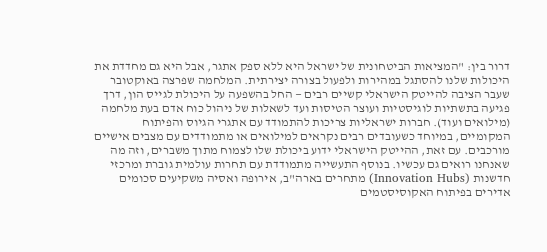דרור בין: "המציאות הביטחונית של ישראל היא ללא ספק אתגר, אבל היא גם מחדדת את היכולות שלנו להסתגל במהירות ולפעול בצורה יצירתית. המלחמה שפרצה באוקטובר שעבר הציבה להייטק הישראלי קשיים רבים — החל בהשפעה על היכולת לגייס הון, דרך פגיעה בתשתיות לוגיסטיות ועוצר הטיסות ועד לשאלות של ניהול כוח אדם בעת מלחמה (מילואים ועוד). חברות ישראליות צריכות להתמודד עם אתגרי הגיוס והפיתוח המקומיים, במיוחד כשעובדים רבים נקראים למילואים או מתמודדים עם מצבים אישיים מורכבים. עם זאת, ההייטק הישראלי ידוע ביכולת שלו לצמוח מתוך משברים, וזה מה שאנחנו רואים גם עכשיו. בנוסף התעשייה מתמודדת עם תחרות עולמית גוברת ומרכזי חדשנות (Innovation Hubs) מתחרים בארה"ב, אירופה ואסיה משקיעים סכומים אדירים בפיתוח האקוסיסטמים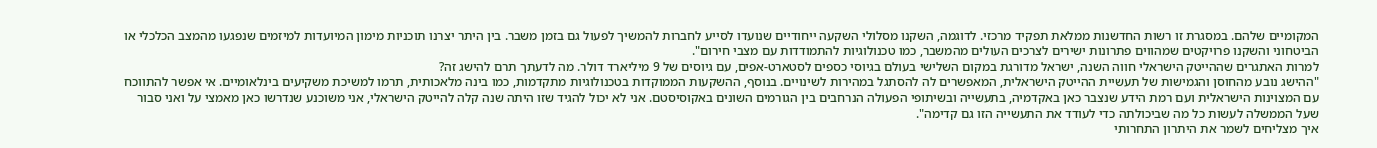המקומיים שלהם. במסגרת זו רשות החדשנות ממלאת תפקיד מרכזי. לדוגמה, השקנו מסלולי השקעה ייחודיים שנועדו לסייע לחברות להמשיך לפעול גם בזמן משבר. בין היתר יצרנו תוכניות מימון המיועדות למיזמים שנפגעו מהמצב הכלכלי או הביטחוני והשקנו פרויקטים שמהווים פתרונות ישירים לצרכים העולים מהמשבר, כמו טכנולוגיות להתמודדות עם מצבי חירום".
למרות האתגרים שההייטק הישראלי חווה השנה, ישראל מדורגת במקום השלישי בעולם בגיוסי כספים לסטארט-אפים, עם גיוסים של 9 מיליארד דולר. מה לדעתך תרם להישג זה?
"ההישג נובע מהחוסן והגמישות של תעשיית ההייטק הישראלית, המאפשרים לה להסתגל במהירות לשינויים. בנוסף, ההשקעות הממוקדות בטכנולוגיות מתקדמות, כמו בינה מלאכותית, תרמו למשיכת משקיעים בינלאומיים. אי אפשר להתווכח עם המצוינות הישראלית ועם רמת הידע שנצבר כאן באקדמיה, בתעשייה ובשיתופי הפעולה הנרחבים בין הגורמים השונים באקוסיסטם. אני לא יכול להגיד שזו היתה שנה קלה להייטק הישראלי, אני משוכנע שנדרשו כאן מאמצי על ואני סבור שעל הממשלה לעשות כל מה שביכולתה כדי לעודד את התעשייה הזו גם קדימה".
איך מצליחים לשמר את היתרון התחרותי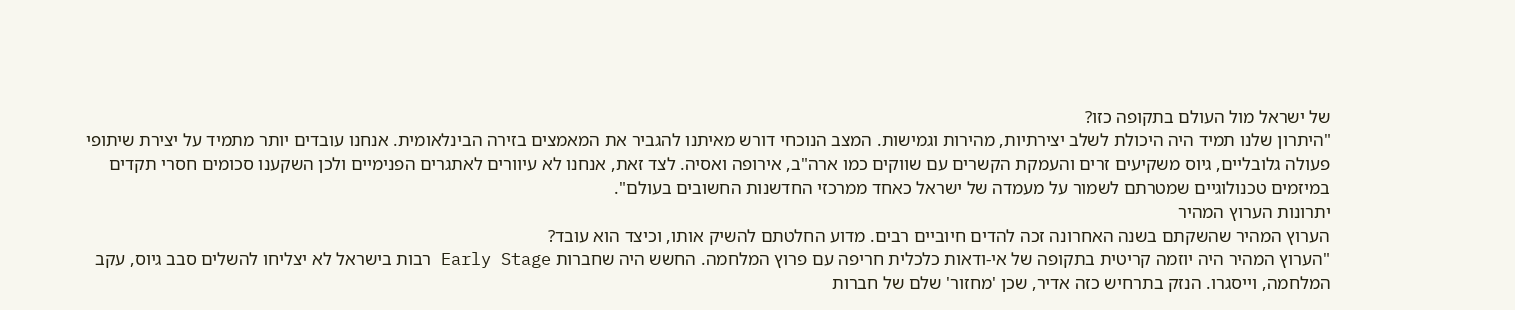של ישראל מול העולם בתקופה כזו?
"היתרון שלנו תמיד היה היכולת לשלב יצירתיות, מהירות וגמישות. המצב הנוכחי דורש מאיתנו להגביר את המאמצים בזירה הבינלאומית. אנחנו עובדים יותר מתמיד על יצירת שיתופי פעולה גלובליים, גיוס משקיעים זרים והעמקת הקשרים עם שווקים כמו ארה"ב, אירופה ואסיה. לצד זאת, אנחנו לא עיוורים לאתגרים הפנימיים ולכן השקענו סכומים חסרי תקדים במיזמים טכנולוגיים שמטרתם לשמור על מעמדה של ישראל כאחד ממרכזי החדשנות החשובים בעולם".
יתרונות הערוץ המהיר
הערוץ המהיר שהשקתם בשנה האחרונה זכה להדים חיוביים רבים. מדוע החלטתם להשיק אותו, וכיצד הוא עובד?
"הערוץ המהיר היה יוזמה קריטית בתקופה של אי-ודאות כלכלית חריפה עם פרוץ המלחמה. החשש היה שחברות Early Stage רבות בישראל לא יצליחו להשלים סבב גיוס, עקב המלחמה, וייסגרו. הנזק בתרחיש כזה אדיר, שכן 'מחזור' שלם של חברות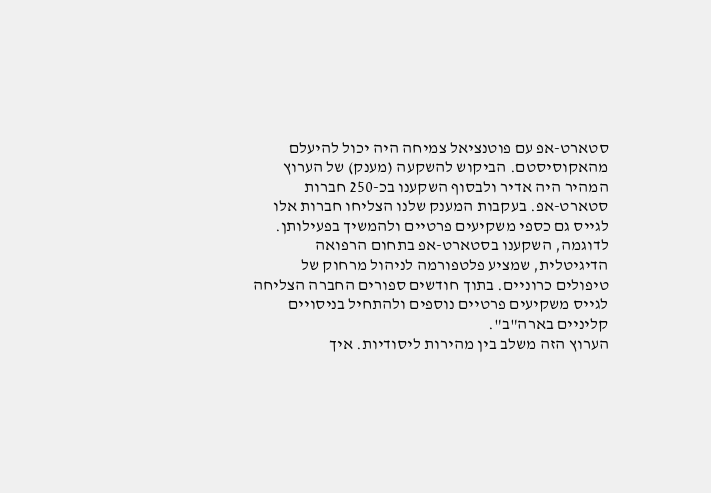סטארט-אפ עם פוטנציאל צמיחה היה יכול להיעלם מהאקוסיסטם. הביקוש להשקעה (מענק) של הערוץ המהיר היה אדיר ולבסוף השקענו בכ-250 חברות סטארט-אפ. בעקבות המענק שלנו הצליחו חברות אלו לגייס גם כספי משקיעים פרטיים ולהמשיך בפעילותן. לדוגמה, השקענו בסטארט-אפ בתחום הרפואה הדיגיטלית, שמציע פלטפורמה לניהול מרחוק של טיפולים כרוניים. בתוך חודשים ספורים החברה הצליחה לגייס משקיעים פרטיים נוספים ולהתחיל בניסויים קליניים בארה"ב".
הערוץ הזה משלב בין מהירות ליסודיות. איך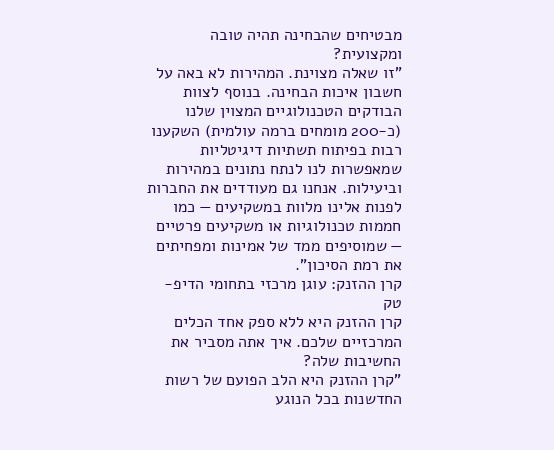מבטיחים שהבחינה תהיה טובה ומקצועית?
"זו שאלה מצוינת. המהירות לא באה על חשבון איכות הבחינה. בנוסף לצוות הבודקים הטכנולוגיים המצוין שלנו (כ-200 מומחים ברמה עולמית) השקענו רבות בפיתוח תשתיות דיגיטליות שמאפשרות לנו לנתח נתונים במהירות וביעילות. אנחנו גם מעודדים את החברות לפנות אלינו מלוות במשקיעים — כמו חממות טכנולוגיות או משקיעים פרטיים — שמוסיפים ממד של אמינות ומפחיתים את רמת הסיכון".
קרן ההזנק: עוגן מרכזי בתחומי הדיפ-טק
קרן ההזנק היא ללא ספק אחד הכלים המרכזיים שלכם. איך אתה מסביר את החשיבות שלה?
"קרן ההזנק היא הלב הפועם של רשות החדשנות בכל הנוגע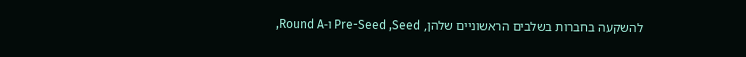להשקעה בחברות בשלבים הראשוניים שלהן, Pre-Seed ,Seed ו-Round A,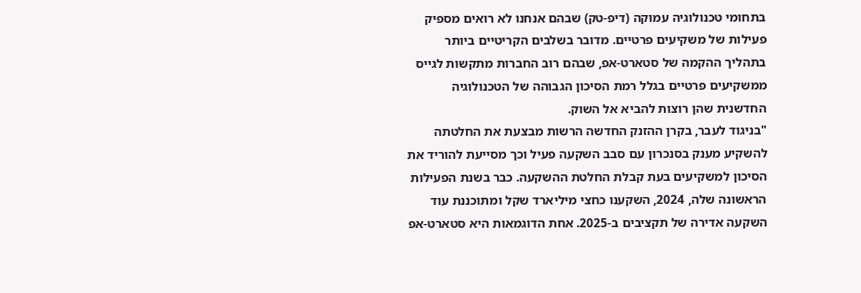בתחומי טכנולוגיה עמוקה (דיפ-טק) שבהם אנחנו לא רואים מספיק פעילות של משקיעים פרטיים. מדובר בשלבים הקריטיים ביותר בתהליך ההקמה של סטארט-אפ, שבהם רוב החברות מתקשות לגייס ממשקיעים פרטיים בגלל רמת הסיכון הגבוהה של הטכנולוגיה החדשנית שהן רוצות להביא אל השוק.
"בניגוד לעבר, בקרן ההזנק החדשה הרשות מבצעת את החלטתה להשקיע מענק בסנכרון עם סבב השקעה פעיל וכך מסייעת להוריד את הסיכון למשקיעים בעת קבלת החלטת ההשקעה. כבר בשנת הפעילות הראשונה שלה, 2024, השקענו כחצי מיליארד שקל ומתוכננת עוד השקעה אדירה של תקציבים ב-2025. אחת הדוגמאות היא סטארט-אפ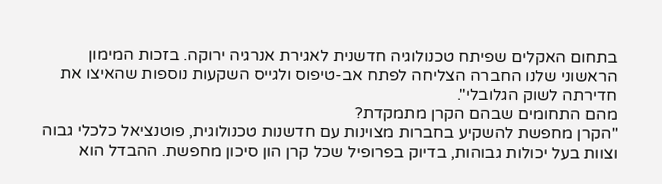בתחום האקלים שפיתח טכנולוגיה חדשנית לאגירת אנרגיה ירוקה. בזכות המימון הראשוני שלנו החברה הצליחה לפתח אב-טיפוס ולגייס השקעות נוספות שהאיצו את חדירתה לשוק הגלובלי".
מהם התחומים שבהם הקרן מתמקדת?
"הקרן מחפשת להשקיע בחברות מצוינות עם חדשנות טכנולוגית, פוטנציאל כלכלי גבוה וצוות בעל יכולות גבוהות, בדיוק בפרופיל שכל קרן הון סיכון מחפשת. ההבדל הוא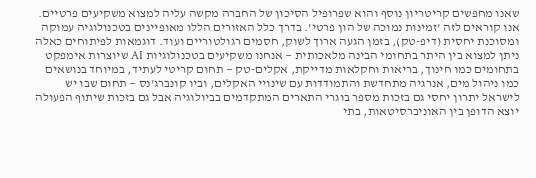שאנו מחפשים קריטריון נוסף והוא שפרופיל הסיכון של החברה מקשה עליה למצוא משקיעים פרטיים. אנו קוראים לזה 'זמינות נמוכה של הון פרטי'. בדרך כלל האזורים הללו מאופיינים בטכנולוגיה עמוקה ומסוכנת יחסית (דיפ-טק), בזמן הגעה ארוך לשוק, חסמים רגולטוריים ועוד. דוגמאות לפיתוחים כאלה ניתן למצוא בין היתר בתחומי הבינה מלאכותית — אנחנו משקיעים בטכנולוגיות AI שיוצרות אימפקט בתחומים כמו חינוך, בריאות וחקלאות מדייקת, אקלים-טק — תחום קריטי לעתיד, במיוחד בנושאים כמו ניהול מים, אנרגיה מתחדשת והתמודדות עם שינויי האקלים, וביו קונברג'נס — תחום שבו יש לישראל יתרון יחסי גם בזכות מספר בוגרי התארים המתקדמים בביולוגיה אבל גם בזכות שיתוף הפעולה יוצא הדופן בין האוניברסיטאות, בתי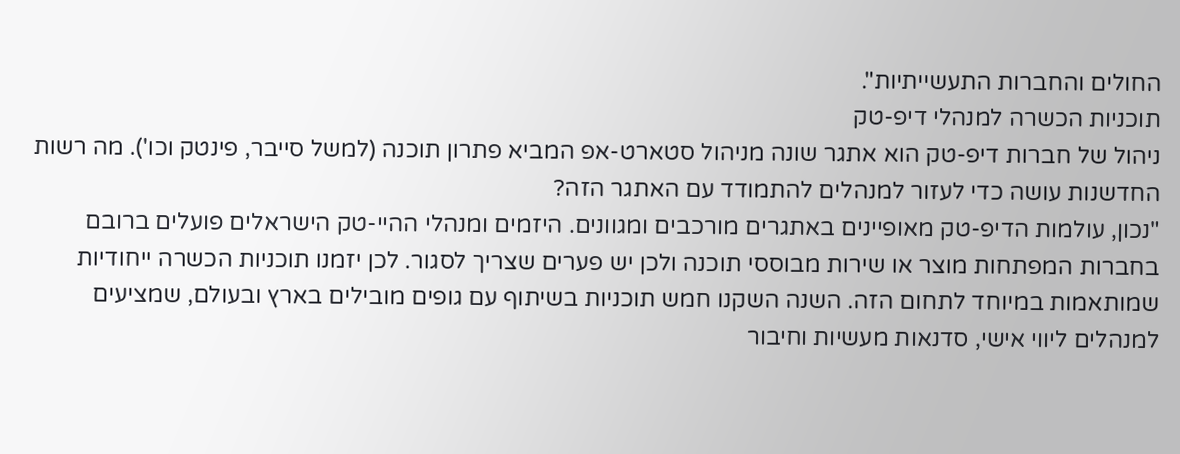החולים והחברות התעשייתיות".
תוכניות הכשרה למנהלי דיפ-טק
ניהול של חברות דיפ-טק הוא אתגר שונה מניהול סטארט-אפ המביא פתרון תוכנה (למשל סייבר, פינטק וכו'). מה רשות החדשנות עושה כדי לעזור למנהלים להתמודד עם האתגר הזה?
"נכון, עולמות הדיפ-טק מאופיינים באתגרים מורכבים ומגוונים. היזמים ומנהלי ההיי-טק הישראלים פועלים ברובם בחברות המפתחות מוצר או שירות מבוססי תוכנה ולכן יש פערים שצריך לסגור. לכן יזמנו תוכניות הכשרה ייחודיות שמותאמות במיוחד לתחום הזה. השנה השקנו חמש תוכניות בשיתוף עם גופים מובילים בארץ ובעולם, שמציעים למנהלים ליווי אישי, סדנאות מעשיות וחיבור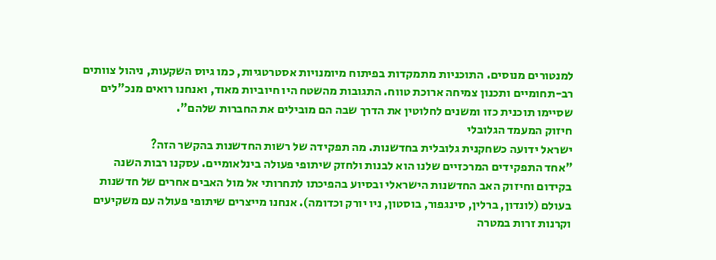למנטורים מנוסים. התוכניות מתמקדות בפיתוח מיומנויות אסטרטגיות, כמו גיוס השקעות, ניהול צוותים רב-תחומיים ותכנון צמיחה ארוכת טווח. התגובות מהשטח היו חיוביות מאוד, ואנחנו רואים מנכ"לים שסיימו תוכנית כזו ומשנים לחלוטין את הדרך שבה הם מובילים את החברות שלהם".
חיזוק המעמד הגלובלי
ישראל ידועה כשחקנית גלובלית בחדשנות. מה תפקידה של רשות החדשנות בהקשר הזה?
"אחד התפקידים המרכזיים שלנו הוא לבנות ולחזק שיתופי פעולה בינלאומיים. עסקנו רבות השנה בקידום וחיזוק האב החדשנות הישראלי ובסיוע בהפיכתו לתחרותי אל מול האבים אחרים של חדשנות בעולם (לונדון, ברלין, סינגפור, בוסטון, ניו יורק וכדומה). אנחנו מייצרים שיתופי פעולה עם משקיעים וקרנות זרות במטרה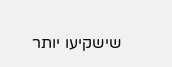שישקיעו יותר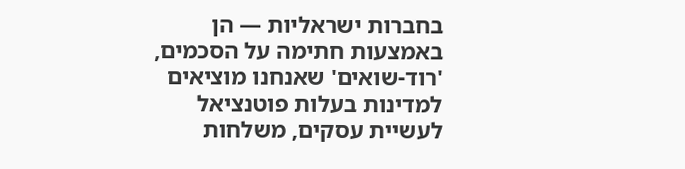בחברות ישראליות — הן באמצעות חתימה על הסכמים, 'רוד-שואים' שאנחנו מוציאים למדינות בעלות פוטנציאל לעשיית עסקים, משלחות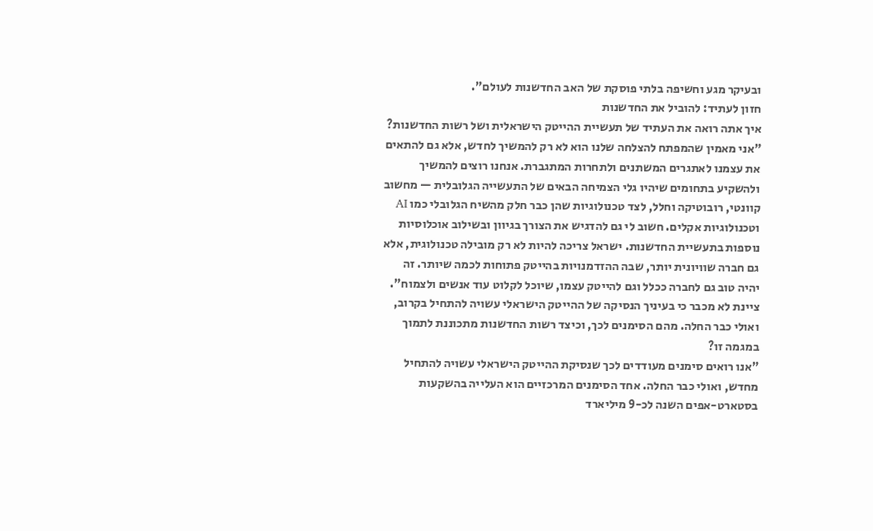ובעיקר מגע וחשיפה בלתי פוסקת של האב החדשנות לעולם".
חזון לעתיד: להוביל את החדשנות
איך אתה רואה את העתיד של תעשיית ההייטק הישראלית ושל רשות החדשנות?
"אני מאמין שהמפתח להצלחה שלנו הוא לא רק להמשיך לחדש, אלא גם להתאים את עצמנו לאתגרים המשתנים ולתחרות המתגברת. אנחנו רוצים להמשיך ולהשקיע בתחומים שיהיו גלי הצמיחה הבאים של התעשייה הגלובלית — מחשוב קוונטי, רובוטיקה וחלל, לצד טכנולוגיות שהן כבר חלק מהשיח הגלובלי כמו AI וטכנולוגיות אקלים. חשוב לי גם להדגיש את הצורך בגיוון ובשילוב אוכלוסיות נוספות בתעשיית החדשנות. ישראל צריכה להיות לא רק מובילה טכנולוגית, אלא גם חברה שוויונית יותר, שבה ההזדמנויות בהייטק פתוחות לכמה שיותר. זה יהיה טוב גם לחברה ככלל וגם להייטק עצמו, שיוכל לקלוט עוד אנשים ולצמוח".
ציינת לא מכבר כי בעיניך הנסיקה של ההייטק הישראלי עשויה להתחיל בקרוב, ואולי כבר החלה. מהם הסימנים לכך, וכיצד רשות החדשנות מתכוננת לתמוך במגמה זו?
"אנו רואים סימנים מעודדים לכך שנסיקת ההייטק הישראלי עשויה להתחיל מחדש, ואולי כבר החלה. אחד הסימנים המרכזיים הוא העלייה בהשקעות בסטארט-אפים השנה לכ-9 מיליארד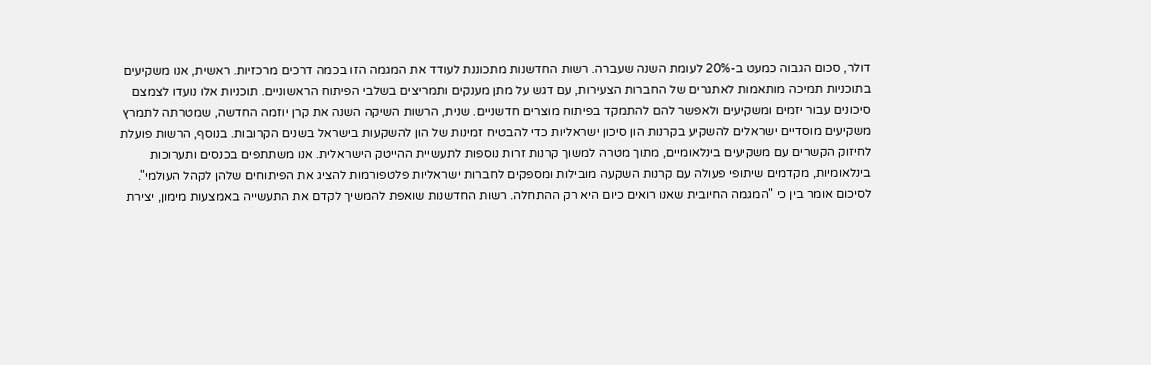דולר, סכום הגבוה כמעט ב-20% לעומת השנה שעברה. רשות החדשנות מתכוננת לעודד את המגמה הזו בכמה דרכים מרכזיות. ראשית, אנו משקיעים בתוכניות תמיכה מותאמות לאתגרים של החברות הצעירות, עם דגש על מתן מענקים ותמריצים בשלבי הפיתוח הראשוניים. תוכניות אלו נועדו לצמצם סיכונים עבור יזמים ומשקיעים ולאפשר להם להתמקד בפיתוח מוצרים חדשניים. שנית, הרשות השיקה השנה את קרן יוזמה החדשה, שמטרתה לתמרץ משקיעים מוסדיים ישראלים להשקיע בקרנות הון סיכון ישראליות כדי להבטיח זמינות של הון להשקעות בישראל בשנים הקרובות. בנוסף, הרשות פועלת לחיזוק הקשרים עם משקיעים בינלאומיים, מתוך מטרה למשוך קרנות זרות נוספות לתעשיית ההייטק הישראלית. אנו משתתפים בכנסים ותערוכות בינלאומיות, מקדמים שיתופי פעולה עם קרנות השקעה מובילות ומספקים לחברות ישראליות פלטפורמות להציג את הפיתוחים שלהן לקהל העולמי".
לסיכום אומר בין כי "המגמה החיובית שאנו רואים כיום היא רק ההתחלה. רשות החדשנות שואפת להמשיך לקדם את התעשייה באמצעות מימון, יצירת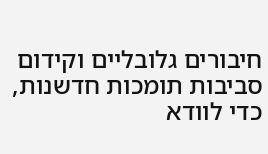חיבורים גלובליים וקידום סביבות תומכות חדשנות, כדי לוודא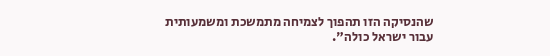שהנסיקה הזו תהפוך לצמיחה מתמשכת ומשמעותית עבור ישראל כולה".